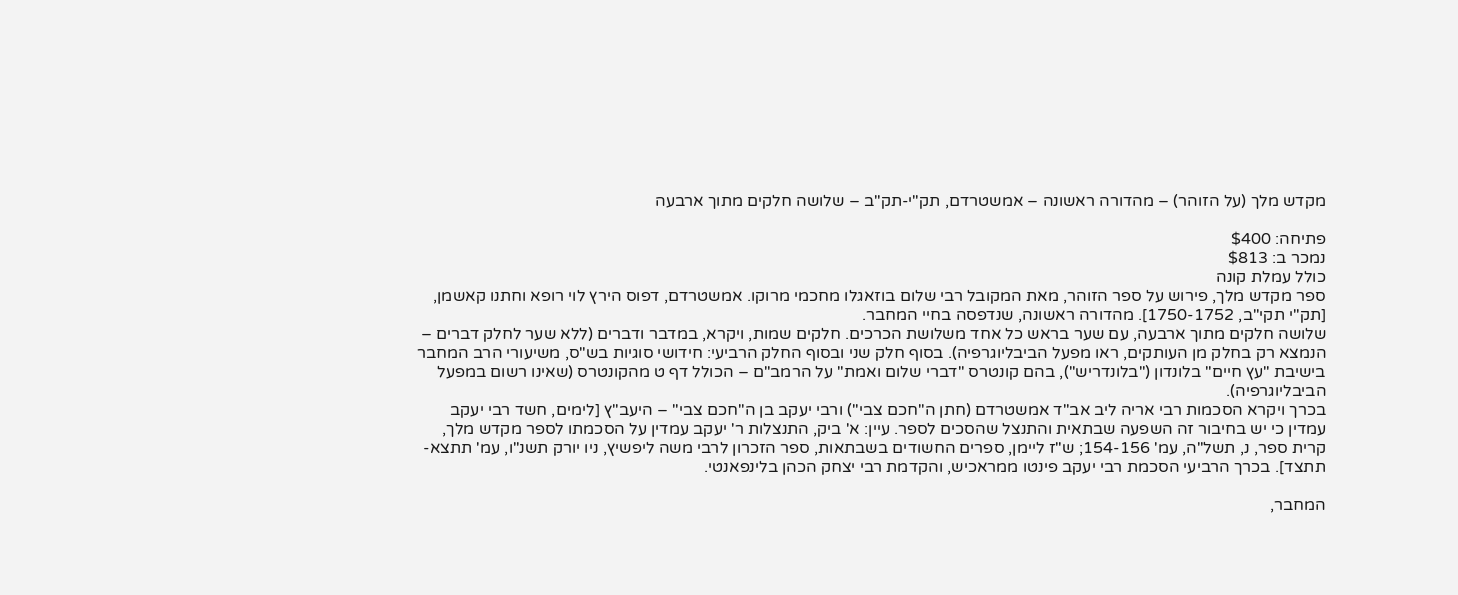מקדש מלך (על הזוהר) – מהדורה ראשונה – אמשטרדם, תק"י-תק"ב – שלושה חלקים מתוך ארבעה

פתיחה: $400
נמכר ב: $813
כולל עמלת קונה
ספר מקדש מלך, פירוש על ספר הזוהר, מאת המקובל רבי שלום בוזאגלו מחכמי מרוקו. אמשטרדם, דפוס הירץ לוי רופא וחתנו קאשמן, [תק"י תקי"ב, 1750-1752]. מהדורה ראשונה, שנדפסה בחיי המחבר.
שלושה חלקים מתוך ארבעה, עם שער בראש כל אחד משלושת הכרכים. חלקים שמות, ויקרא, במדבר ודברים (ללא שער לחלק דברים – הנמצא רק בחלק מן העותקים, ראו מפעל הביבליוגרפיה). בסוף חלק שני ובסוף החלק הרביעי: חידושי סוגיות בש"ס, משיעורי הרב המחבר בישיבת "עץ חיים" בלונדון ("בלונדריש"), בהם קונטרס "דברי שלום ואמת" על הרמב"ם – הכולל דף ט מהקונטרס (שאינו רשום במפעל הביבליוגרפיה).
בכרך ויקרא הסכמות רבי אריה ליב אב"ד אמשטרדם (חתן ה"חכם צבי") ורבי יעקב בן ה"חכם צבי" – היעב"ץ [לימים, חשד רבי יעקב עמדין כי יש בחיבור זה השפעה שבתאית והתנצל שהסכים לספר. עיין: א' ביק, התנצלות ר' יעקב עמדין על הסכמתו לספר מקדש מלך, קרית ספר, נ, תשל"ה, עמ' 154-156; ש"ז ליימן, ספרים החשודים בשבתאות, ספר הזכרון לרבי משה ליפשיץ, ניו יורק תשנ"ו, עמ' תתצא-תתצד]. בכרך הרביעי הסכמת רבי יעקב פינטו ממראכיש, והקדמת רבי יצחק הכהן בלינפאנטי.

המחבר,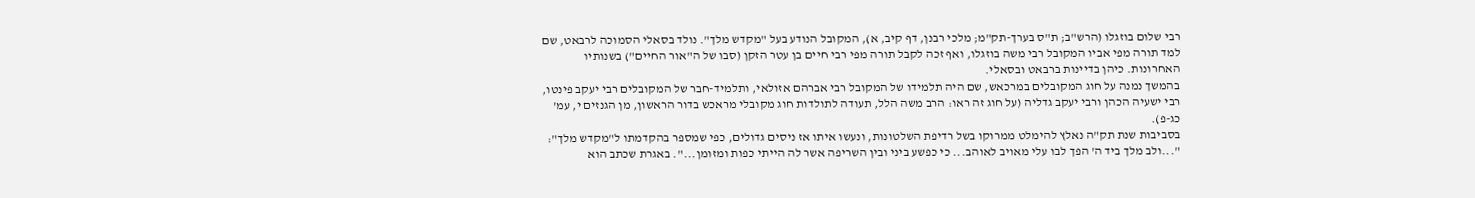רבי שלום בוזגלו (הרש"ב; ת"ס בערך-תק"מ; מלכי רבנן, דף קיב, א), המקובל הנודע בעל "מקדש מלך". נולד בסאלי הסמוכה לרבאט, שם למד תורה מפי אביו המקובל רבי משה בוזגלו, ואף זכה לקבל תורה מפי רבי חיים בן עטר הזקן (סבו של ה"אור החיים") בשנותיו האחרונות. כיהן בדיינות ברבאט ובסאלי.
בהמשך נמנה על חוג המקובלים במרכאש, שם היה תלמידו של המקובל רבי אברהם אזולאי, ותלמיד-חבר של המקובלים רבי יעקב פינטו, רבי ישעיה הכהן ורבי יעקב גדליה (על חוג זה ראו: הרב משה הלל, תעודה לתולדות חוג מקובלי מראכש בדור הראשון, מן הגנזים י, עמ' כג-פ).
בסביבות שנת תק"ה נאלץ להימלט ממרוקו בשל רדיפת השלטונות, ונעשו איתו אז ניסים גדולים, כפי שמספר בהקדמתו ל"מקדש מלך": "...ולב מלך ביד ה' הפך לבו עלי מאויב לאוהב... כי כפשע ביני ובין השריפה אשר לה הייתי כפות ומזומן...". באגרת שכתב הוא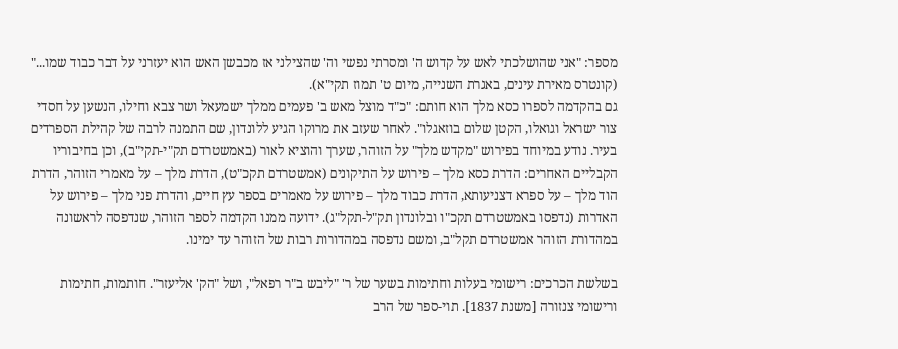מספר: "אני שהושלכתי לאש על קדוש ה' ומסרתי נפשי וה' שהצילני אז מכבשן האש הוא יעזרני על דבר כבוד שמו..." (קונטרס מאירת עינים, באגרת השנייה, מיום ט' תמוז תקי"א).
גם בהקדמה לספרו כסא מלך הוא חותם: "כ"ד מוצל מאש ב' פעמים ממלך ישמעאל ושר צבא וחילו, הנשען על חסדי צור ישראל וגואלו, הקטן שלום בוזאגלו". לאחר שעזב את מרוקו הגיע ללונדון, שם התמנה לרבה של קהילת הספרדים בעיר. נודע במיוחד בפירוש "מקדש מלך" על הזוהר, שערך והוציא לאור (באמשטרדם תק"י-תקי"ב), וכן בחיבוריו הקבליים האחרים: הדרת כסא מלך – פירוש על התיקונים (אמשטרדם תקכ"ט), הדרת מלך – על מאמרי הזוהר, הדרת הוד מלך – על ספרא דצניעותא, הדרת כבוד מלך – פירוש על מאמרים בספר עץ חיים, והדרת פני מלך – פירוש על האדרות (נדפסו באמשטרדם תקכ"ו ובלונדון תק"ל-תקל"ג). ידועה ממנו הקדמה לספר הזוהר, שנדפסה לראשונה במהדורת הזוהר אמשטרדם תקל"ב, ומשם נדפסה במהדורות רבות של הזוהר עד ימינו.

בשלשת הכרכים: רישומי בעלות וחתימות בשער של ר' "ליבש ב"ר רפאל", ושל "הק' אליעזר". חותמות, חתימות ורישומי צנזורה [משנת 1837]. תוי-ספר של הרב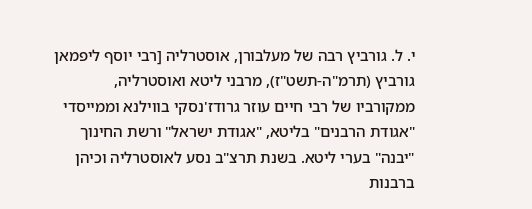י. ל. גורביץ רבה של מעלבורן, אוסטרליה [רבי יוסף ליפמאן גורביץ (תרמ"ה-תשט"ז), מרבני ליטא ואוסטרליה, ממקורביו של רבי חיים עוזר גרודז'נסקי בווילנא וממייסדי "אגודת הרבנים" בליטא, "אגודת ישראל" ורשת החינוך "יבנה" בערי ליטא. בשנת תרצ"ב נסע לאוסטרליה וכיהן ברבנות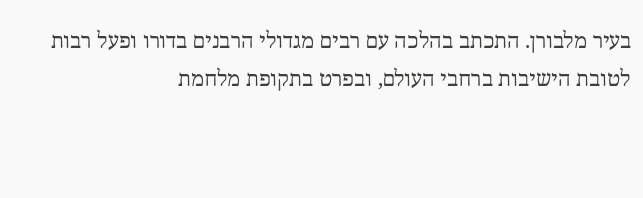בעיר מלבורן. התכתב בהלכה עם רבים מגדולי הרבנים בדורו ופעל רבות לטובת הישיבות ברחבי העולם, ובפרט בתקופת מלחמת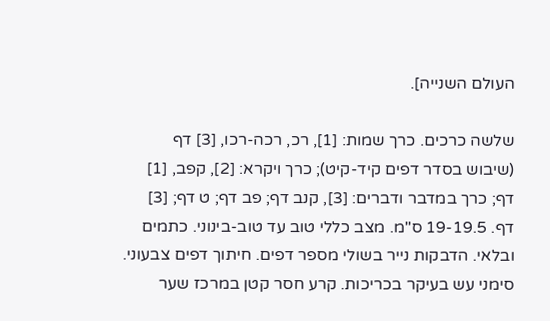העולם השנייה].

שלשה כרכים. כרך שמות: [1], רכ, רכה-רכו, [3] דף (שיבוש בסדר דפים קיד-קיט); כרך ויקרא: [2], קפב, [1] דף; כרך במדבר ודברים: [3], קנב דף; פב דף; ט דף; [3] דף. 19-19.5 ס"מ. מצב כללי טוב עד טוב-בינוני. כתמים ובלאי. הדבקות נייר בשולי מספר דפים. חיתוך דפים צבעוני. סימני עש בעיקר בכריכות. קרע חסר קטן במרכז שער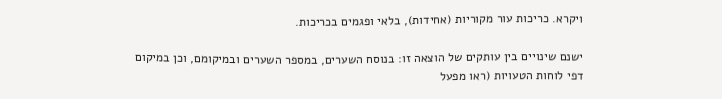ויקרא. כריכות עור מקוריות (אחידות), בלאי ופגמים בכריכות.

ישנם שינויים בין עותקים של הוצאה זו: בנוסח השערים, במספר השערים ובמיקומם, וכן במיקום דפי לוחות הטעויות (ראו מפעל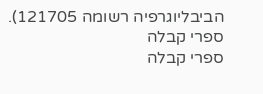הביבליוגרפיה רשומה 121705).
ספרי קבלה
ספרי קבלה